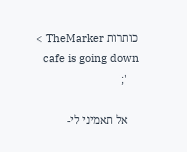כותרות TheMarker >
    cafe is going down
    ';

    אל תאמיני לי-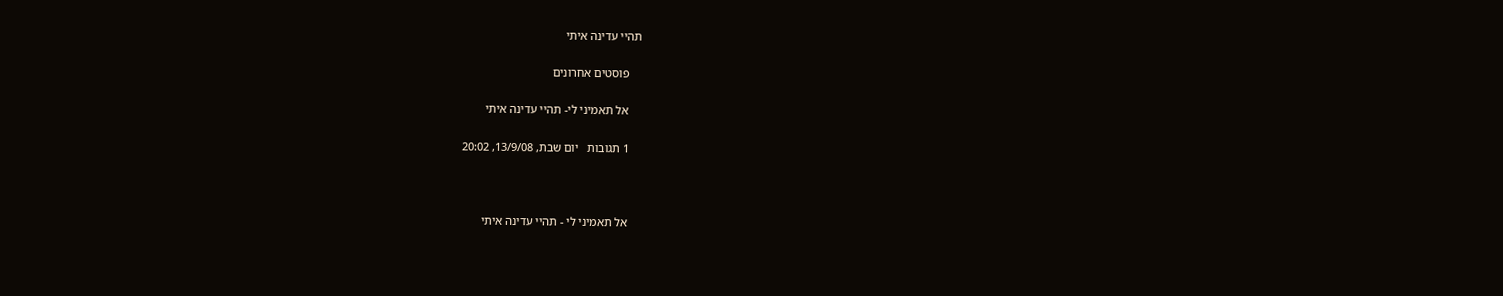תהיי עדינה איתי

    פוסטים אחרונים

    אל תאמיני לי- תהיי עדינה איתי

    1 תגובות   יום שבת, 13/9/08, 20:02



    אל תאמיני לי - תהיי עדינה איתי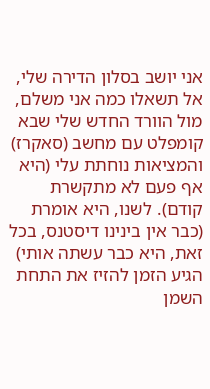אני יושב בסלון הדירה שלי, אל תשאלו כמה אני משלם, מול הוורד החדש שלי שבא קומפלט עם מחשב (סאקרז) והמציאות נוחתת עלי (היא אף פעם לא מתקשרת קודם). לשנו, היא אומרת (כבר אין בינינו דיסטנס, בכל זאת, היא כבר עשתה אותי) הגיע הזמן להזיז את התחת השמן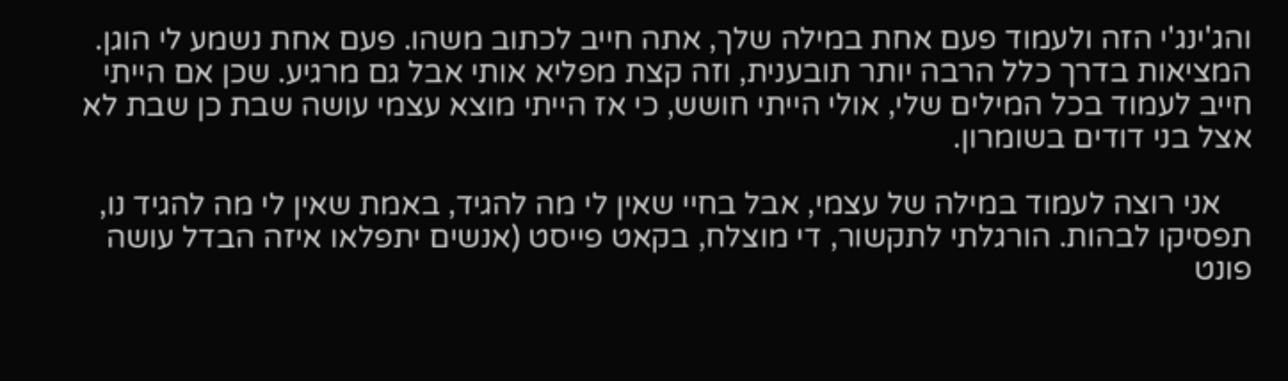והג'ינג'י הזה ולעמוד פעם אחת במילה שלך, אתה חייב לכתוב משהו. פעם אחת נשמע לי הוגן. המציאות בדרך כלל הרבה יותר תובענית, וזה קצת מפליא אותי אבל גם מרגיע. שכן אם הייתי חייב לעמוד בכל המילים שלי, אולי הייתי חושש, כי אז הייתי מוצא עצמי עושה שבת כן שבת לא אצל בני דודים בשומרון.

    אני רוצה לעמוד במילה של עצמי, אבל בחיי שאין לי מה להגיד, באמת שאין לי מה להגיד נו, תפסיקו לבהות. הורגלתי לתקשור, די מוצלח, בקאט פייסט (אנשים יתפלאו איזה הבדל עושה פונט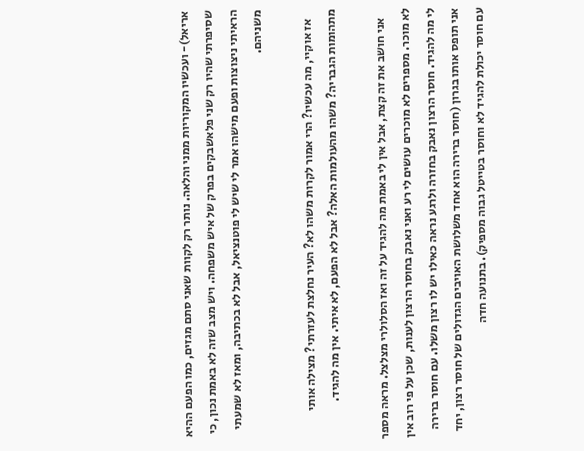אריאל)- ועכשיו המקוריות ממני והלאה. נותר רק לקוות שאני סתם מגזים, כמו הפעם ההיא שסיפרתי שהיו רק שני פלאשבקים בפרק של איש משפחה. ויש מצב שזה לא באמת נכון, כי הראיתי ניצוצות ופעם מישהו אמר לי שיש לי פוטנציאל, אבל לא בכתיבה, ומאז לא שמעתי משניהם.

    אז אוקיי, מה עכשיו? הרי אמור לקרות משהו לא? העיר נחלצת לעזרתי? מצילה אותי מתהומות הגבריה? משהו מהעולמות האלה? אבל לא הפעם, לא איתי. אין מה להגיד.

    אני חושב את זה קצת, אבל אין לי באמת מה להגיד על זה ואז הסלולרי מצלצל. מראה מספר לא מוכר. מספרים לא מוכרים עושים לי רע ואני נאבק בחוסר הרצון לענות, שכן על פי רוב אין לי מה להגיד. חוסר הרצון נאבק בחזרה ולרגע נראה כאילו יש לו רצון משלו. עם חוסר ברירה אני תופס אותו בגרון (חוסר ברירה הוא אחד משלושת האויבים הגדולים של חוסר רצון, יחד עם חוסר יכולת להגיד לא וחוסר בטייטל גבוה מספיק). בתנועה חדה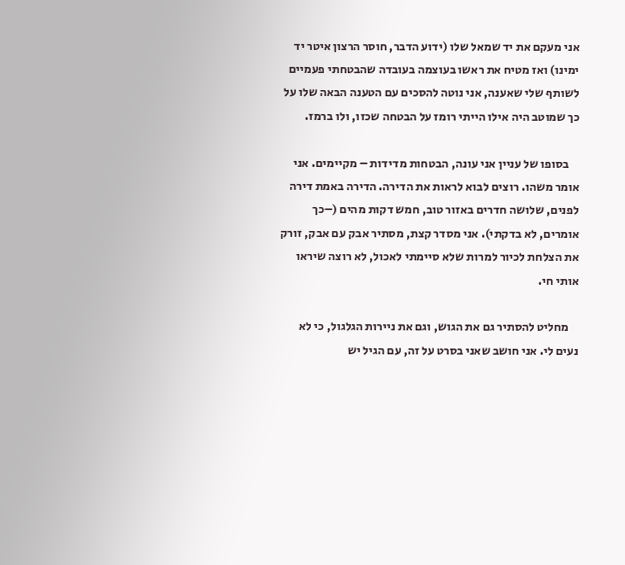אני מעקם את יד שמאל שלו (ידוע הדבר, חוסר הרצון איטר יד ימינו) ואז מטיח את ראשו בעוצמה בעובדה שהבטחתי פעמיים לשותף שלי שאענה, אני נוטה להסכים עם הטענה הבאה שלו על כך שמוטב היה אילו הייתי רומז על הבטחה שכזו, ולו ברמז.

    בסופו של עניין אני עונה, הבטחות מדידות – מקיימים. אני אומר משהו. רוצים לבוא לראות את הדירה. הדירה באמת דירה לפנים, שלושה חדרים באזור טוב, חמש דקות מהים (–כך אומרים, לא בדקתי). אני מסדר קצת, מסתיר אבק עם אבק, זורק את הצלחת לכיור למרות שלא סיימתי לאכול, לא רוצה שיראו אותי חי.

    מחליט להסתיר גם את הגוש, וגם את ניירות הגלגול, כי לא נעים לי. אני חושב שאני בסרט על זה, עם הגיל יש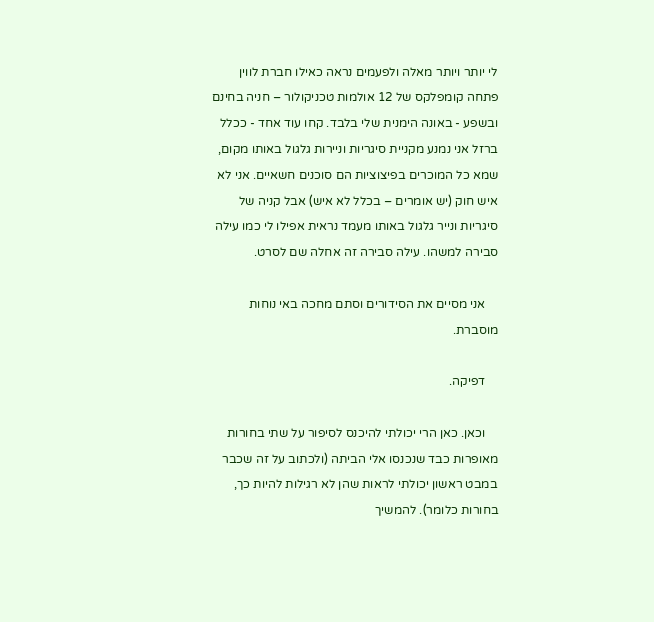לי יותר ויותר מאלה ולפעמים נראה כאילו חברת לווין פתחה קומפלקס של 12 אולמות טכניקולור – חניה בחינם ובשפע - באונה הימנית שלי בלבד. קחו עוד אחד - ככלל ברזל אני נמנע מקניית סיגריות וניירות גלגול באותו מקום, שמא כל המוכרים בפיצוציות הם סוכנים חשאיים. אני לא איש חוק (יש אומרים – בכלל לא איש) אבל קניה של סיגריות ונייר גלגול באותו מעמד נראית אפילו לי כמו עילה סבירה למשהו. עילה סבירה זה אחלה שם לסרט.

    אני מסיים את הסידורים וסתם מחכה באי נוחות מוסברת.

    דפיקה.

    וכאן. כאן הרי יכולתי להיכנס לסיפור על שתי בחורות מאופרות כבד שנכנסו אלי הביתה (ולכתוב על זה שכבר במבט ראשון יכולתי לראות שהן לא רגילות להיות כך, בחורות כלומר). להמשיך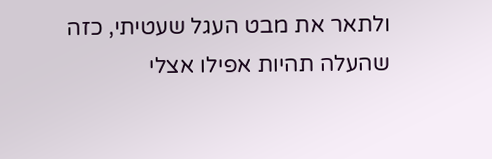ולתאר את מבט העגל שעטיתי, כזה שהעלה תהיות אפילו אצלי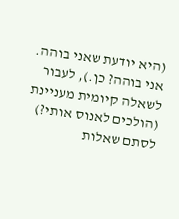(היא יודעת שאני בוהה. אני בוהה? כן.), לעבור לשאלה קיומית מעניינת (הולכים לאנוס אותי?) לסתם שאלות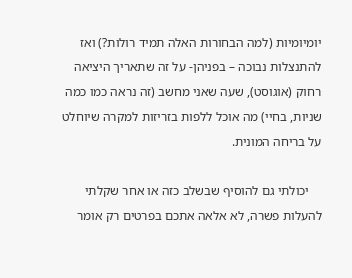יומיומיות (למה הבחורות האלה תמיד רולות?) ואז להתנצלות נבוכה – בפניהן- על זה שתאריך היציאה רחוק (אוגוסט), שעה שאני מחשב (זה נראה כמו כמה שניות, בחיי) מה אוכל ללפות בזריזות למקרה שיוחלט על בריחה המונית.

    יכולתי גם להוסיף שבשלב כזה או אחר שקלתי להעלות פשרה, לא אלאה אתכם בפרטים רק אומר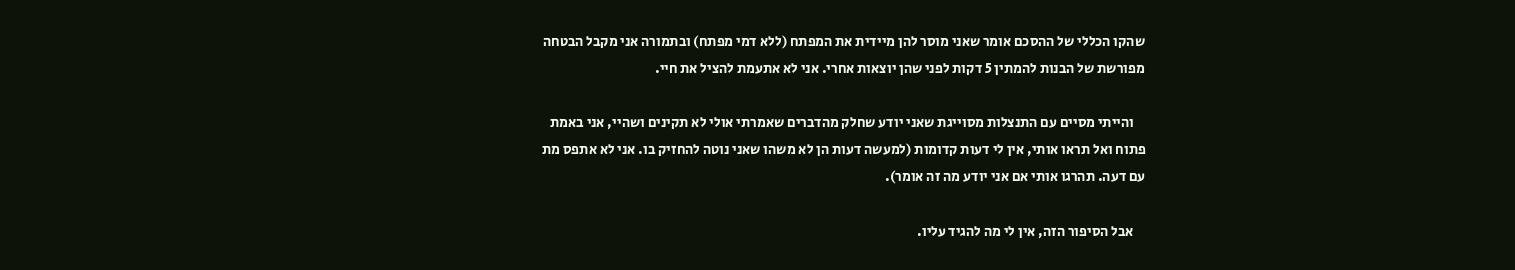שהקו הכללי של ההסכם אומר שאני מוסר להן מיידית את המפתח (ללא דמי מפתח) ובתמורה אני מקבל הבטחה מפורשת של הבנות להמתין 5 דקות לפני שהן יוצאות אחרי. אני לא אתעמת להציל את חיי.

    והייתי מסיים עם התנצלות מסוייגת שאני יודע שחלק מהדברים שאמרתי אולי לא תקינים ושהיי, אני באמת פתוח ואל תראו אותי, אין לי דעות קדומות (למעשה דעות הן לא משהו שאני נוטה להחזיק בו. אני לא אתפס מת עם דעה. תהרגו אותי אם אני יודע מה זה אומר).

    אבל הסיפור הזה, אין לי מה להגיד עליו.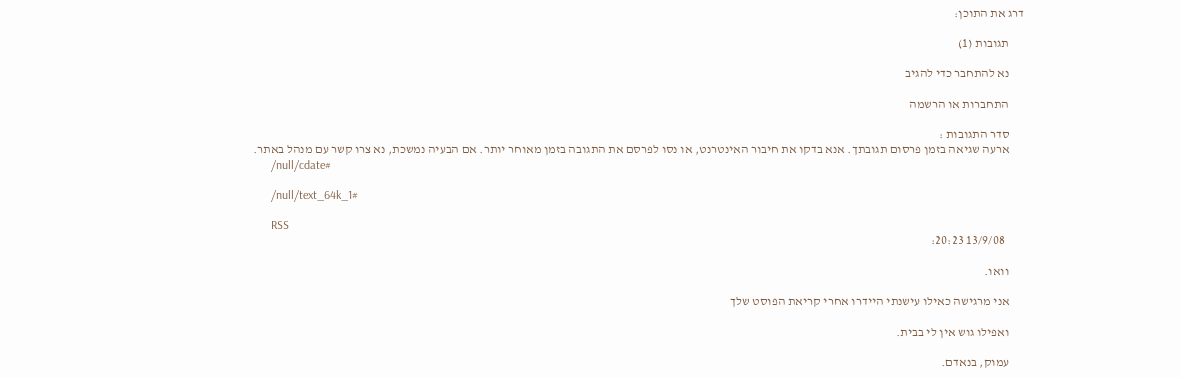דרג את התוכן:

      תגובות (1)

      נא להתחבר כדי להגיב

      התחברות או הרשמה

      סדר התגובות :
      ארעה שגיאה בזמן פרסום תגובתך. אנא בדקו את חיבור האינטרנט, או נסו לפרסם את התגובה בזמן מאוחר יותר. אם הבעיה נמשכת, נא צרו קשר עם מנהל באתר.
      /null/cdate#

      /null/text_64k_1#

      RSS
        13/9/08 20:23:

      וואו.

      אני מרגישה כאילו עישנתי היידרו אחרי קריאת הפוסט שלך

      ואפילו גוש אין לי בבית.

      עמוק, בנאדם.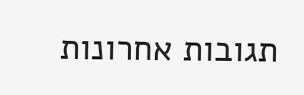תגובות אחרונות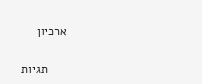ארכיון

      תגיות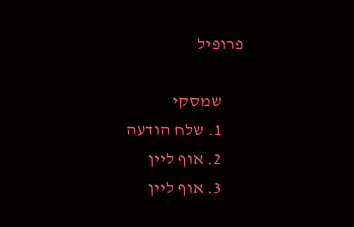פרופיל

      שמסקי
      1. שלח הודעה
      2. אוף ליין
      3. אוף ליין